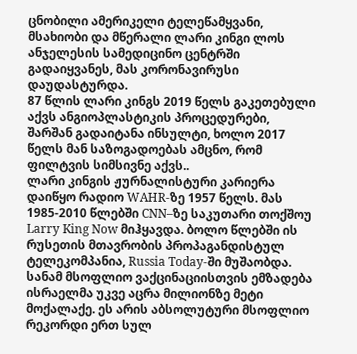ცნობილი ამერიკელი ტელეწამყვანი, მსახიობი და მწერალი ლარი კინგი ლოს ანჯელესის სამედიცინო ცენტრში გადაიყვანეს, მას კორონავირუსი დაუდასტურდა.
87 წლის ლარი კინგს 2019 წელს გაკეთებული აქვს ანგიოპლასტიკის პროცედურები, შარშან გადაიტანა ინსულტი, ხოლო 2017 წელს მან საზოგადოებას ამცნო, რომ ფილტვის სიმსივნე აქვს..
ლარი კინგის ჟურნალისტური კარიერა დაიწყო რადიო WAHR-ზე 1957 წელს. მას 1985-2010 წლებში CNN–ზე საკუთარი თოქშოუ Larry King Now მიჰყავდა. ბოლო წლებში ის რუსეთის მთავრობის პროპაგანდისტულ ტელეკომპანია, Russia Today-ში მუშაობდა.
სანამ მსოფლიო ვაქცინაციისთვის ემზადება ისრაელმა უკვე აცრა მილიონზე მეტი მოქალაქე. ეს არის აბსოლუტური მსოფლიო რეკორდი ერთ სულ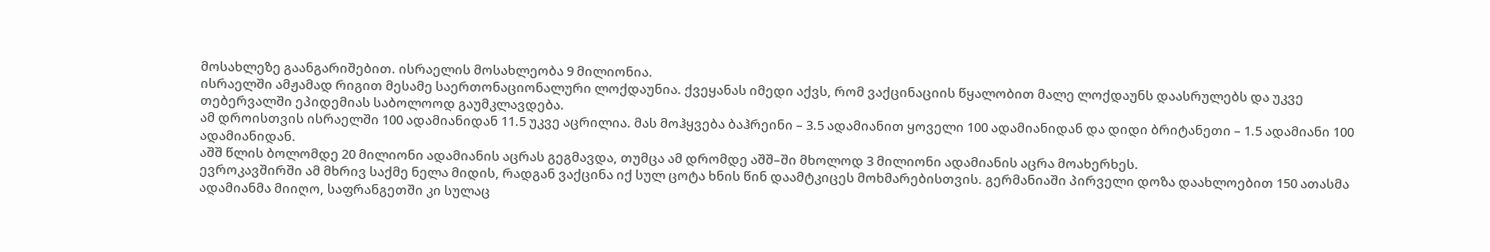მოსახლეზე გაანგარიშებით. ისრაელის მოსახლეობა 9 მილიონია.
ისრაელში ამჟამად რიგით მესამე საერთონაციონალური ლოქდაუნია. ქვეყანას იმედი აქვს, რომ ვაქცინაციის წყალობით მალე ლოქდაუნს დაასრულებს და უკვე თებერვალში ეპიდემიას საბოლოოდ გაუმკლავდება.
ამ დროისთვის ისრაელში 100 ადამიანიდან 11.5 უკვე აცრილია. მას მოჰყვება ბაჰრეინი – 3.5 ადამიანით ყოველი 100 ადამიანიდან და დიდი ბრიტანეთი – 1.5 ადამიანი 100 ადამიანიდან.
აშშ წლის ბოლომდე 20 მილიონი ადამიანის აცრას გეგმავდა, თუმცა ამ დრომდე აშშ–ში მხოლოდ 3 მილიონი ადამიანის აცრა მოახერხეს.
ევროკავშირში ამ მხრივ საქმე ნელა მიდის, რადგან ვაქცინა იქ სულ ცოტა ხნის წინ დაამტკიცეს მოხმარებისთვის. გერმანიაში პირველი დოზა დაახლოებით 150 ათასმა ადამიანმა მიიღო, საფრანგეთში კი სულაც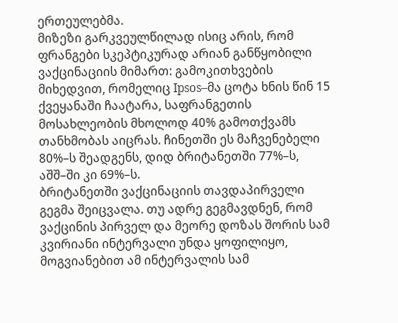ერთეულებმა.
მიზეზი გარკვეულწილად ისიც არის, რომ ფრანგები სკეპტიკურად არიან განწყობილი ვაქცინაციის მიმართ: გამოკითხვების მიხედვით, რომელიც Ipsos–მა ცოტა ხნის წინ 15 ქვეყანაში ჩაატარა, საფრანგეთის მოსახლეობის მხოლოდ 40% გამოთქვამს თანხმობას აიცრას. ჩინეთში ეს მაჩვენებელი 80%–ს შეადგენს, დიდ ბრიტანეთში 77%–ს, აშშ–ში კი 69%–ს.
ბრიტანეთში ვაქცინაციის თავდაპირველი გეგმა შეიცვალა. თუ ადრე გეგმავდნენ, რომ ვაქცინის პირველ და მეორე დოზას შორის სამ კვირიანი ინტერვალი უნდა ყოფილიყო, მოგვიანებით ამ ინტერვალის სამ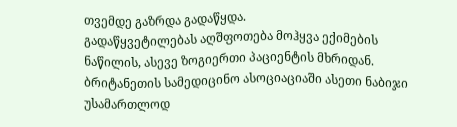თვემდე გაზრდა გადაწყდა.
გადაწყვეტილებას აღშფოთება მოჰყვა ექიმების ნაწილის, ასევე ზოგიერთი პაციენტის მხრიდან. ბრიტანეთის სამედიცინო ასოციაციაში ასეთი ნაბიჯი უსამართლოდ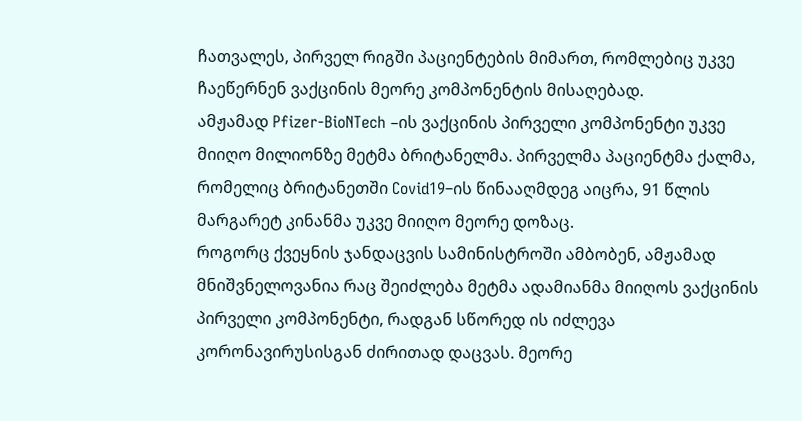ჩათვალეს, პირველ რიგში პაციენტების მიმართ, რომლებიც უკვე ჩაეწერნენ ვაქცინის მეორე კომპონენტის მისაღებად.
ამჟამად Pfizer-BioNTech –ის ვაქცინის პირველი კომპონენტი უკვე მიიღო მილიონზე მეტმა ბრიტანელმა. პირველმა პაციენტმა ქალმა, რომელიც ბრიტანეთში Covid19–ის წინააღმდეგ აიცრა, 91 წლის მარგარეტ კინანმა უკვე მიიღო მეორე დოზაც.
როგორც ქვეყნის ჯანდაცვის სამინისტროში ამბობენ, ამჟამად მნიშვნელოვანია რაც შეიძლება მეტმა ადამიანმა მიიღოს ვაქცინის პირველი კომპონენტი, რადგან სწორედ ის იძლევა კორონავირუსისგან ძირითად დაცვას. მეორე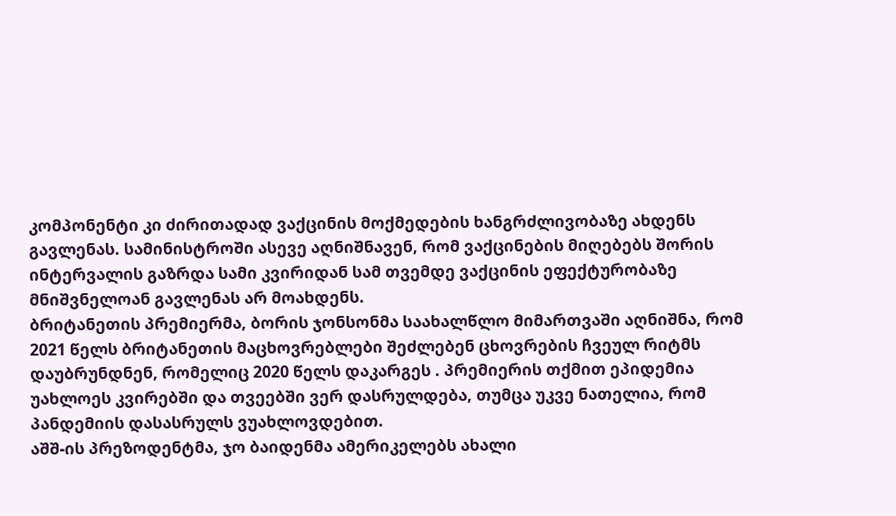კომპონენტი კი ძირითადად ვაქცინის მოქმედების ხანგრძლივობაზე ახდენს გავლენას. სამინისტროში ასევე აღნიშნავენ, რომ ვაქცინების მიღებებს შორის ინტერვალის გაზრდა სამი კვირიდან სამ თვემდე ვაქცინის ეფექტურობაზე მნიშვნელოან გავლენას არ მოახდენს.
ბრიტანეთის პრემიერმა, ბორის ჯონსონმა საახალწლო მიმართვაში აღნიშნა, რომ 2021 წელს ბრიტანეთის მაცხოვრებლები შეძლებენ ცხოვრების ჩვეულ რიტმს დაუბრუნდნენ, რომელიც 2020 წელს დაკარგეს . პრემიერის თქმით ეპიდემია უახლოეს კვირებში და თვეებში ვერ დასრულდება, თუმცა უკვე ნათელია, რომ პანდემიის დასასრულს ვუახლოვდებით.
აშშ-ის პრეზოდენტმა, ჯო ბაიდენმა ამერიკელებს ახალი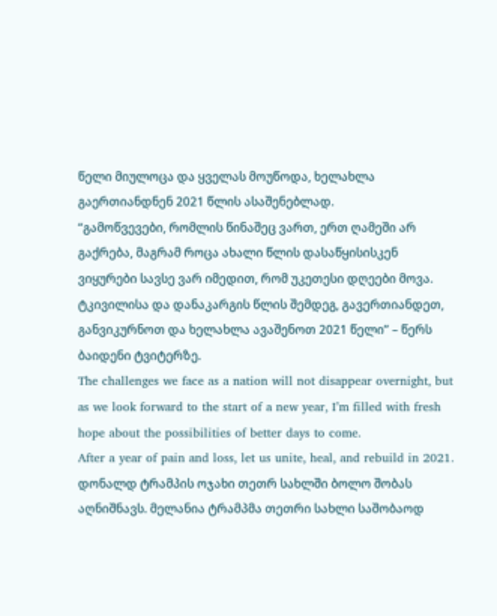წელი მიულოცა და ყველას მოუწოდა, ხელახლა გაერთიანდნენ 2021 წლის ასაშენებლად.
“გამოწვევები, რომლის წინაშეც ვართ, ერთ ღამეში არ გაქრება, მაგრამ როცა ახალი წლის დასაწყისისკენ ვიყურები სავსე ვარ იმედით, რომ უკეთესი დღეები მოვა. ტკივილისა და დანაკარგის წლის შემდეგ, გავერთიანდეთ, განვიკურნოთ და ხელახლა ავაშენოთ 2021 წელი” – წერს ბაიდენი ტვიტერზე.
The challenges we face as a nation will not disappear overnight, but as we look forward to the start of a new year, I’m filled with fresh hope about the possibilities of better days to come.
After a year of pain and loss, let us unite, heal, and rebuild in 2021.
დონალდ ტრამპის ოჯახი თეთრ სახლში ბოლო შობას აღნიშნავს. მელანია ტრამპმა თეთრი სახლი საშობაოდ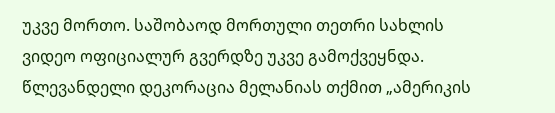უკვე მორთო. საშობაოდ მორთული თეთრი სახლის ვიდეო ოფიციალურ გვერდზე უკვე გამოქვეყნდა.
წლევანდელი დეკორაცია მელანიას თქმით „ამერიკის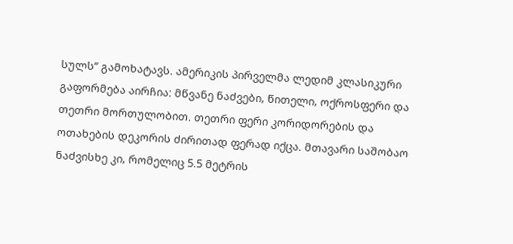სულს“ გამოხატავს. ამერიკის პირველმა ლედიმ კლასიკური გაფორმება აირჩია: მწვანე ნაძვები, წითელი, ოქროსფერი და თეთრი მორთულობით. თეთრი ფერი კორიდორების და ოთახების დეკორის ძირითად ფერად იქცა. მთავარი საშობაო ნაძვისხე კი, რომელიც 5.5 მეტრის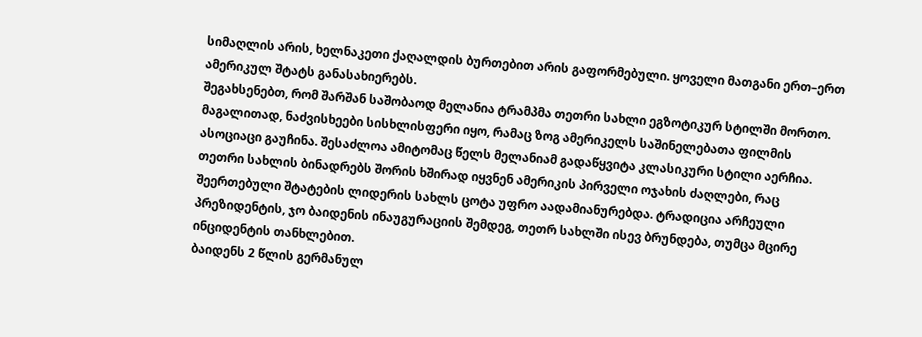სიმაღლის არის, ხელნაკეთი ქაღალდის ბურთებით არის გაფორმებული. ყოველი მათგანი ერთ–ერთ ამერიკულ შტატს განასახიერებს.
შეგახსენებთ, რომ შარშან საშობაოდ მელანია ტრამპმა თეთრი სახლი ეგზოტიკურ სტილში მორთო. მაგალითად, ნაძვისხეები სისხლისფერი იყო, რამაც ზოგ ამერიკელს საშინელებათა ფილმის ასოციაცი გაუჩინა. შესაძლოა ამიტომაც წელს მელანიამ გადაწყვიტა კლასიკური სტილი აერჩია.
თეთრი სახლის ბინადრებს შორის ხშირად იყვნენ ამერიკის პირველი ოჯახის ძაღლები, რაც შეერთებული შტატების ლიდერის სახლს ცოტა უფრო აადამიანურებდა. ტრადიცია არჩეული პრეზიდენტის, ჯო ბაიდენის ინაუგურაციის შემდეგ, თეთრ სახლში ისევ ბრუნდება, თუმცა მცირე ინციდენტის თანხლებით.
ბაიდენს 2 წლის გერმანულ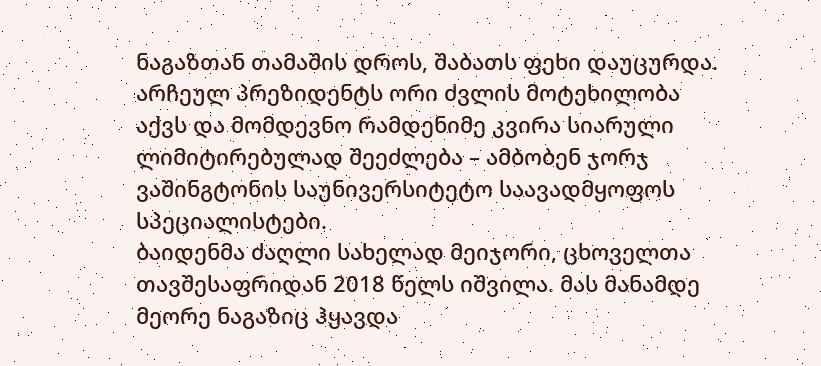ნაგაზთან თამაშის დროს, შაბათს ფეხი დაუცურდა. არჩეულ პრეზიდენტს ორი ძვლის მოტეხილობა აქვს და მომდევნო რამდენიმე კვირა სიარული ლიმიტირებულად შეეძლება – ამბობენ ჯორჯ ვაშინგტონის საუნივერსიტეტო საავადმყოფოს სპეციალისტები.
ბაიდენმა ძაღლი სახელად მეიჯორი, ცხოველთა თავშესაფრიდან 2018 წელს იშვილა. მას მანამდე მეორე ნაგაზიც ჰყავდა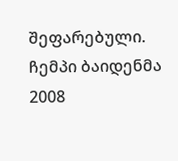შეფარებული. ჩემპი ბაიდენმა 2008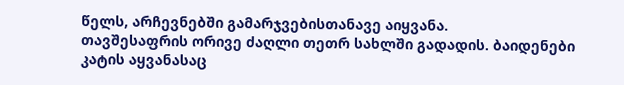წელს, არჩევნებში გამარჯვებისთანავე აიყვანა.
თავშესაფრის ორივე ძაღლი თეთრ სახლში გადადის. ბაიდენები კატის აყვანასაც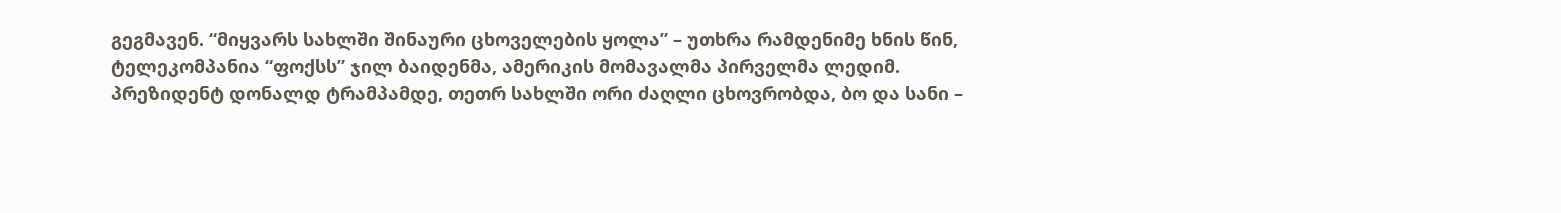გეგმავენ. “მიყვარს სახლში შინაური ცხოველების ყოლა” – უთხრა რამდენიმე ხნის წინ, ტელეკომპანია “ფოქსს” ჯილ ბაიდენმა, ამერიკის მომავალმა პირველმა ლედიმ.
პრეზიდენტ დონალდ ტრამპამდე, თეთრ სახლში ორი ძაღლი ცხოვრობდა, ბო და სანი –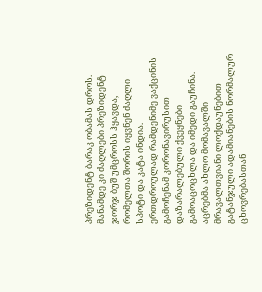პრეზიდენტ ბარაკ ობამას დროს. მანამდე კი ძაღლები პრეზიდენტ ჯორჯ ბუშ უმცროსს ჰყავდა, რომელთა შორის იყვნენ ძაღლი სპოტი და კატა ინდია.
ერთდროულად რამდენიმე ვაქცინის გამოჩენამ კორონავირუსით დაზარალებული ქვეყნები გამოაცოცხლა და იმედი გაუჩინა. აცრებმა ახლო მომავალში მრავალთვიანი ლოქდაუნებით გატანჯული ადამიანების ნორმალურ ცხოვრებასთან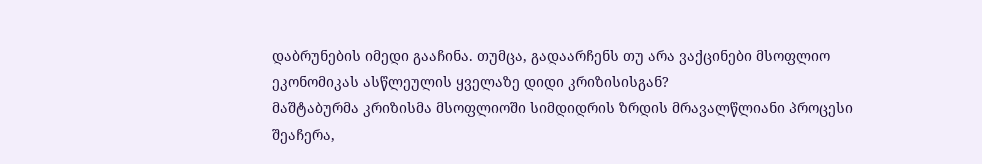დაბრუნების იმედი გააჩინა. თუმცა, გადაარჩენს თუ არა ვაქცინები მსოფლიო ეკონომიკას ასწლეულის ყველაზე დიდი კრიზისისგან?
მაშტაბურმა კრიზისმა მსოფლიოში სიმდიდრის ზრდის მრავალწლიანი პროცესი შეაჩერა,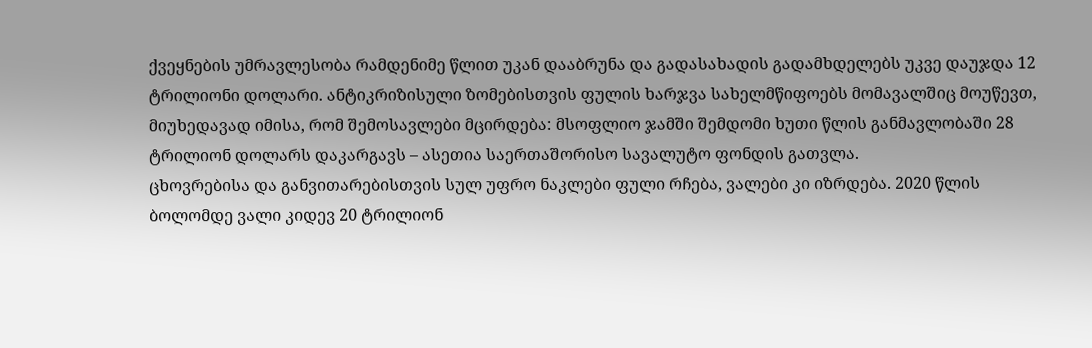ქვეყნების უმრავლესობა რამდენიმე წლით უკან დააბრუნა და გადასახადის გადამხდელებს უკვე დაუჯდა 12 ტრილიონი დოლარი. ანტიკრიზისული ზომებისთვის ფულის ხარჯვა სახელმწიფოებს მომავალშიც მოუწევთ, მიუხედავად იმისა, რომ შემოსავლები მცირდება: მსოფლიო ჯამში შემდომი ხუთი წლის განმავლობაში 28 ტრილიონ დოლარს დაკარგავს – ასეთია საერთაშორისო სავალუტო ფონდის გათვლა.
ცხოვრებისა და განვითარებისთვის სულ უფრო ნაკლები ფული რჩება, ვალები კი იზრდება. 2020 წლის ბოლომდე ვალი კიდევ 20 ტრილიონ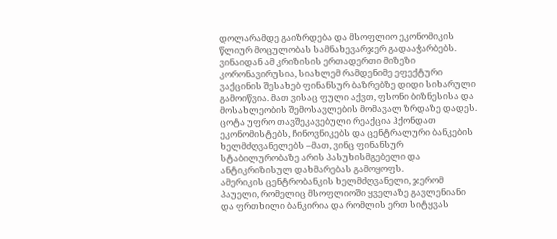დოლარამდე გაიზრდება და მსოფლიო ეკონომიკის წლიურ მოცულობას სამნახევარჯერ გადააჭარბებს.
ვინაიდან ამ კრიზისის ერთადერთი მიზეზი კორონავირუსია, სიახლემ რამდენიმე ეფექტური ვაქცინის შესახებ ფინანსურ ბაზრებზე დიდი სიხარული გამოიწვია. მათ ვისაც ფული აქვთ, ფსონი ბიზნესისა და მოსახლეობის შემოსავლების მომავალ ზრდაზე დადეს. ცოტა უფრო თავშეკავებული რეაქცია ჰქონდათ ეკონომისტებს, ჩინოვნიკებს და ცენტრალური ბანკების ხელმძღვანელებს –მათ, ვინც ფინანსურ სტაბილურობაზე არის პასუხისმგებელი და ანტიკრიზისულ დახმარებას გამოყოფს.
ამერიკის ცენტრობანკის ხელმძღვანელი, ჯერომ პაუელი, რომელიც მსოფლიოში ყველაზე გავლენიანი და ფრთხილი ბანკირია და რომლის ერთ სიტყვას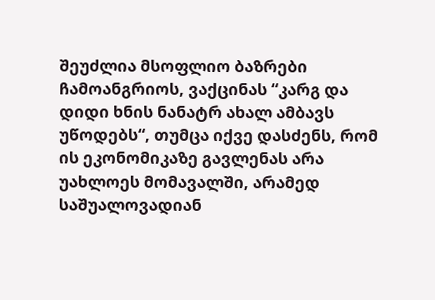შეუძლია მსოფლიო ბაზრები ჩამოანგრიოს, ვაქცინას “კარგ და დიდი ხნის ნანატრ ახალ ამბავს უწოდებს“, თუმცა იქვე დასძენს, რომ ის ეკონომიკაზე გავლენას არა უახლოეს მომავალში, არამედ საშუალოვადიან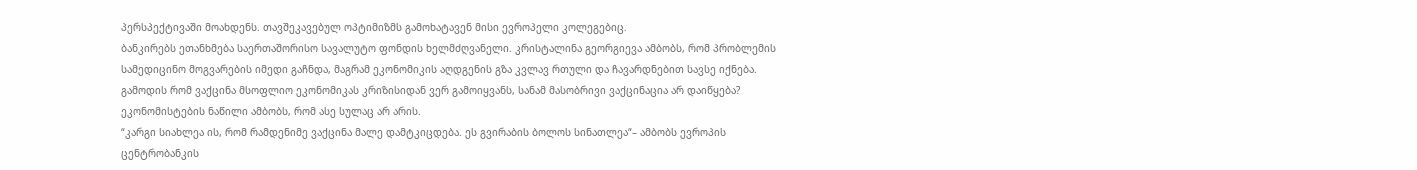პერსპექტივაში მოახდენს. თავშეკავებულ ოპტიმიზმს გამოხატავენ მისი ევროპელი კოლეგებიც.
ბანკირებს ეთანხმება საერთაშორისო სავალუტო ფონდის ხელმძღვანელი. კრისტალინა გეორგიევა ამბობს, რომ პრობლემის სამედიცინო მოგვარების იმედი გაჩნდა, მაგრამ ეკონომიკის აღდგენის გზა კვლავ რთული და ჩავარდნებით სავსე იქნება.
გამოდის რომ ვაქცინა მსოფლიო ეკონომიკას კრიზისიდან ვერ გამოიყვანს, სანამ მასობრივი ვაქცინაცია არ დაიწყება? ეკონომისტების ნაწილი ამბობს, რომ ასე სულაც არ არის.
“კარგი სიახლეა ის, რომ რამდენიმე ვაქცინა მალე დამტკიცდება. ეს გვირაბის ბოლოს სინათლეა“– ამბობს ევროპის ცენტრობანკის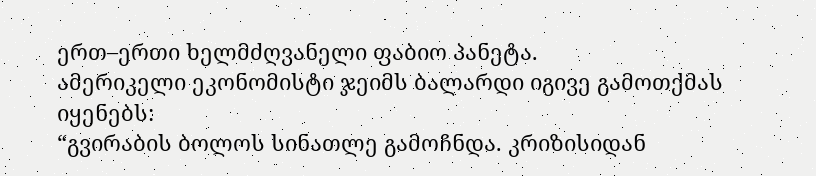ერთ–ერთი ხელმძღვანელი ფაბიო პანეტა.
ამერიკელი ეკონომისტი ჯეიმს ბალარდი იგივე გამოთქმას იყენებს:
“გვირაბის ბოლოს სინათლე გამოჩნდა. კრიზისიდან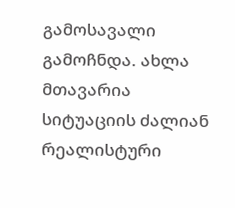გამოსავალი გამოჩნდა. ახლა მთავარია სიტუაციის ძალიან რეალისტური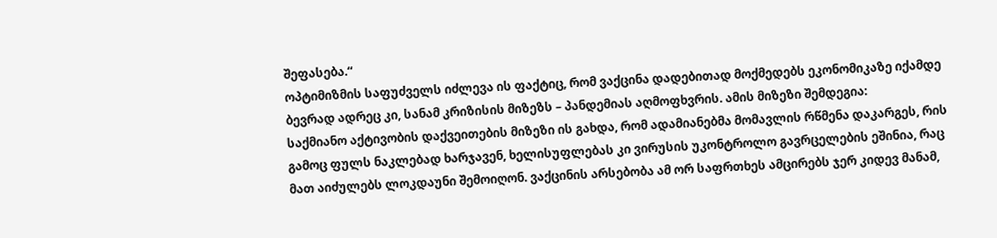შეფასება.“
ოპტიმიზმის საფუძველს იძლევა ის ფაქტიც, რომ ვაქცინა დადებითად მოქმედებს ეკონომიკაზე იქამდე ბევრად ადრეც კი, სანამ კრიზისის მიზეზს – პანდემიას აღმოფხვრის. ამის მიზეზი შემდეგია:
საქმიანო აქტივობის დაქვეითების მიზეზი ის გახდა, რომ ადამიანებმა მომავლის რწმენა დაკარგეს, რის გამოც ფულს ნაკლებად ხარჯავენ, ხელისუფლებას კი ვირუსის უკონტროლო გავრცელების ეშინია, რაც მათ აიძულებს ლოკდაუნი შემოიღონ. ვაქცინის არსებობა ამ ორ საფრთხეს ამცირებს ჯერ კიდევ მანამ,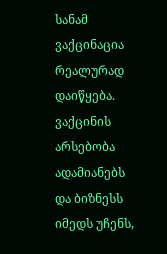სანამ ვაქცინაცია რეალურად დაიწყება.
ვაქცინის არსებობა ადამიანებს და ბიზნესს იმედს უჩენს,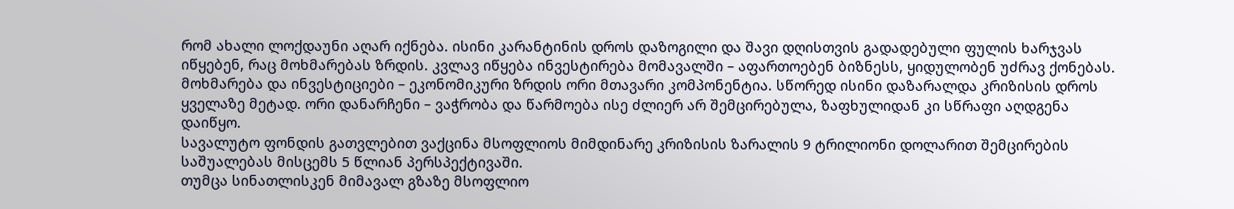რომ ახალი ლოქდაუნი აღარ იქნება. ისინი კარანტინის დროს დაზოგილი და შავი დღისთვის გადადებული ფულის ხარჯვას იწყებენ, რაც მოხმარებას ზრდის. კვლავ იწყება ინვესტირება მომავალში – აფართოებენ ბიზნესს, ყიდულობენ უძრავ ქონებას.
მოხმარება და ინვესტიციები – ეკონომიკური ზრდის ორი მთავარი კომპონენტია. სწორედ ისინი დაზარალდა კრიზისის დროს ყველაზე მეტად. ორი დანარჩენი – ვაჭრობა და წარმოება ისე ძლიერ არ შემცირებულა, ზაფხულიდან კი სწრაფი აღდგენა დაიწყო.
სავალუტო ფონდის გათვლებით ვაქცინა მსოფლიოს მიმდინარე კრიზისის ზარალის 9 ტრილიონი დოლარით შემცირების საშუალებას მისცემს 5 წლიან პერსპექტივაში.
თუმცა სინათლისკენ მიმავალ გზაზე მსოფლიო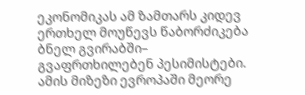ეკონომიკას ამ ზამთარს კიდევ ერთხელ მოუწევს წაბორძიკება ბნელ გვირაბში– გვაფრთხილებენ პესიმისტები. ამის მიზეზი ევროპაში მეორე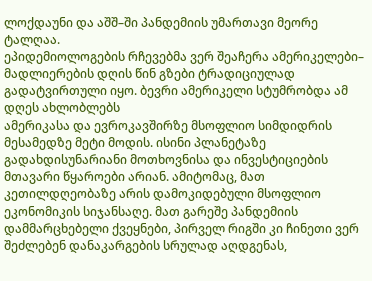ლოქდაუნი და აშშ–ში პანდემიის უმართავი მეორე ტალღაა.
ეპიდემიოლოგების რჩევებმა ვერ შეაჩერა ამერიკელები– მადლიერების დღის წინ გზები ტრადიციულად გადატვირთული იყო. ბევრი ამერიკელი სტუმრობდა ამ დღეს ახლობლებს
ამერიკასა და ევროკავშირზე მსოფლიო სიმდიდრის მესამედზე მეტი მოდის. ისინი პლანეტაზე გადახდისუნარიანი მოთხოვნისა და ინვესტიციების მთავარი წყაროები არიან. ამიტომაც, მათ კეთილდღეობაზე არის დამოკიდებული მსოფლიო ეკონომიკის სიჯანსაღე. მათ გარეშე პანდემიის დამმარცხებელი ქვეყნები, პირველ რიგში კი ჩინეთი ვერ შეძლებენ დანაკარგების სრულად აღდგენას,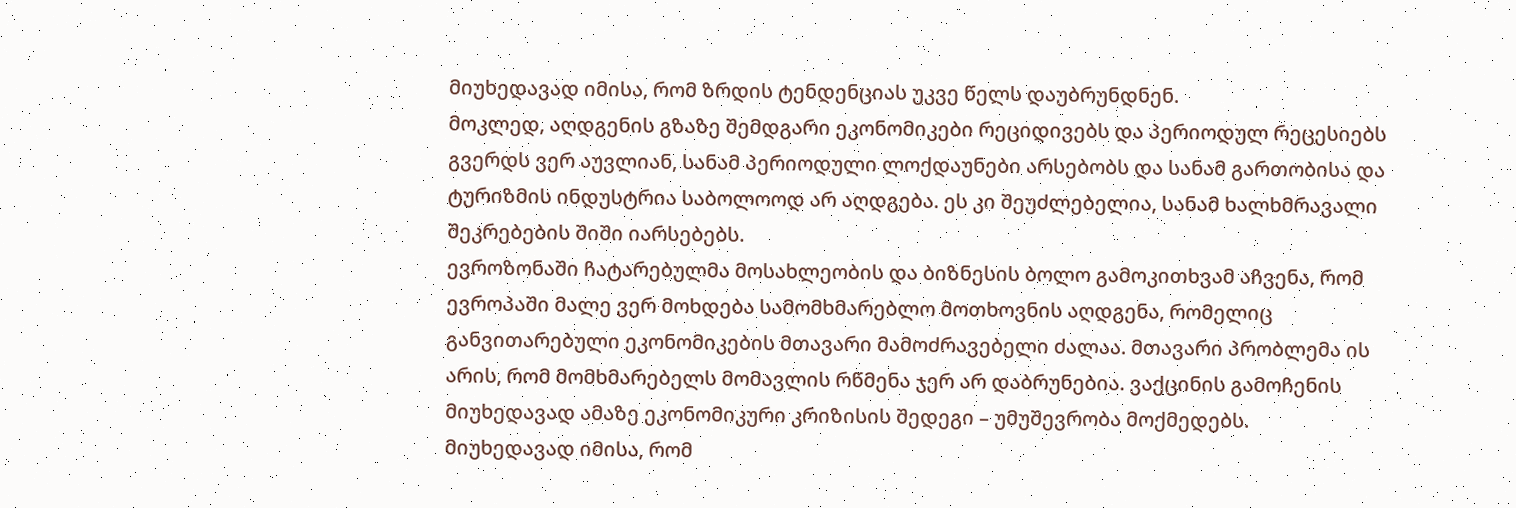მიუხედავად იმისა, რომ ზრდის ტენდენციას უკვე წელს დაუბრუნდნენ.
მოკლედ, აღდგენის გზაზე შემდგარი ეკონომიკები რეციდივებს და პერიოდულ რეცესიებს გვერდს ვერ აუვლიან, სანამ პერიოდული ლოქდაუნები არსებობს და სანამ გართობისა და ტურიზმის ინდუსტრია საბოლოოდ არ აღდგება. ეს კი შეუძლებელია, სანამ ხალხმრავალი შეკრებების შიში იარსებებს.
ევროზონაში ჩატარებულმა მოსახლეობის და ბიზნესის ბოლო გამოკითხვამ აჩვენა, რომ ევროპაში მალე ვერ მოხდება სამომხმარებლო მოთხოვნის აღდგენა, რომელიც განვითარებული ეკონომიკების მთავარი მამოძრავებელი ძალაა. მთავარი პრობლემა ის არის, რომ მომხმარებელს მომავლის რწმენა ჯერ არ დაბრუნებია. ვაქცინის გამოჩენის მიუხედავად ამაზე ეკონომიკური კრიზისის შედეგი – უმუშევრობა მოქმედებს.
მიუხედავად იმისა, რომ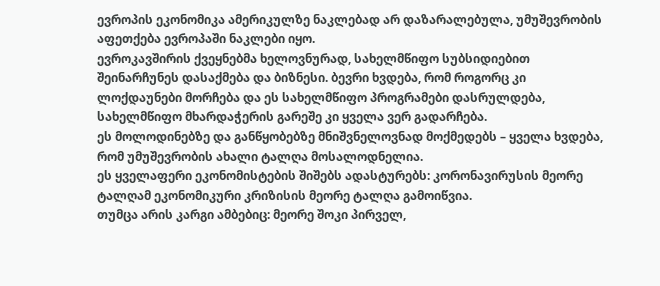ევროპის ეკონომიკა ამერიკულზე ნაკლებად არ დაზარალებულა, უმუშევრობის აფეთქება ევროპაში ნაკლები იყო.
ევროკავშირის ქვეყნებმა ხელოვნურად, სახელმწიფო სუბსიდიებით შეინარჩუნეს დასაქმება და ბიზნესი. ბევრი ხვდება, რომ როგორც კი ლოქდაუნები მორჩება და ეს სახელმწიფო პროგრამები დასრულდება, სახელმწიფო მხარდაჭერის გარეშე კი ყველა ვერ გადარჩება.
ეს მოლოდინებზე და განწყობებზე მნიშვნელოვნად მოქმედებს – ყველა ხვდება, რომ უმუშევრობის ახალი ტალღა მოსალოდნელია.
ეს ყველაფერი ეკონომისტების შიშებს ადასტურებს: კორონავირუსის მეორე ტალღამ ეკონომიკური კრიზისის მეორე ტალღა გამოიწვია.
თუმცა არის კარგი ამბებიც: მეორე შოკი პირველ,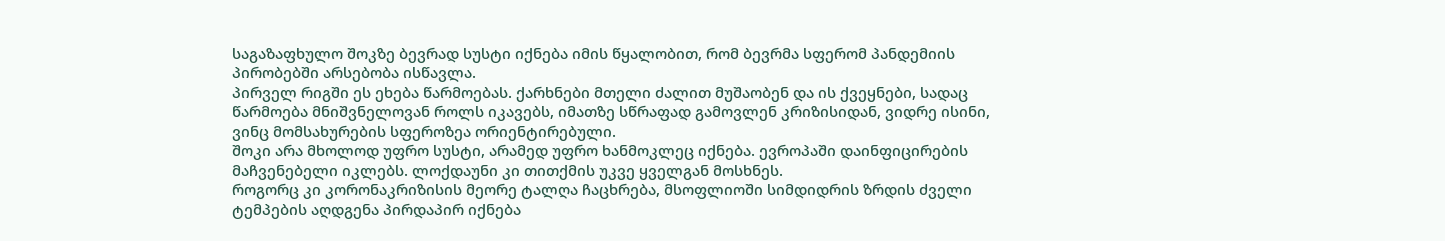საგაზაფხულო შოკზე ბევრად სუსტი იქნება იმის წყალობით, რომ ბევრმა სფერომ პანდემიის პირობებში არსებობა ისწავლა.
პირველ რიგში ეს ეხება წარმოებას. ქარხნები მთელი ძალით მუშაობენ და ის ქვეყნები, სადაც წარმოება მნიშვნელოვან როლს იკავებს, იმათზე სწრაფად გამოვლენ კრიზისიდან, ვიდრე ისინი, ვინც მომსახურების სფეროზეა ორიენტირებული.
შოკი არა მხოლოდ უფრო სუსტი, არამედ უფრო ხანმოკლეც იქნება. ევროპაში დაინფიცირების მაჩვენებელი იკლებს. ლოქდაუნი კი თითქმის უკვე ყველგან მოსხნეს.
როგორც კი კორონაკრიზისის მეორე ტალღა ჩაცხრება, მსოფლიოში სიმდიდრის ზრდის ძველი ტემპების აღდგენა პირდაპირ იქნება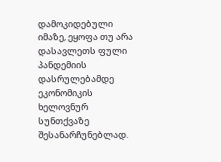დამოკიდებული იმაზე, ეყოფა თუ არა დასავლეთს ფული პანდემიის დასრულებამდე ეკონომიკის ხელოვნურ სუნთქვაზე შესანარჩუნებლად.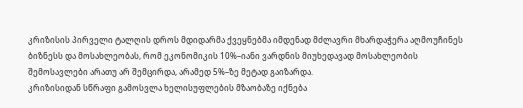კრიზისის პირველი ტალღის დროს მდიდარმა ქვეყნებმა იმდენად მძლავრი მხარდაჭერა აღმოუჩინეს ბიზნესს და მოსახლეობას, რომ ეკონომიკის 10%–იანი ვარდნის მიუხედავად მოსახლეობის შემოსავლები არათუ არ შემცირდა, არამედ 5%–ზე მეტად გაიზარდა.
კრიზისიდან სწრაფი გამოსვლა ხელისუფლების მზაობაზე იქნება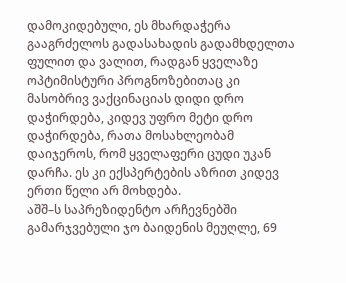დამოკიდებული, ეს მხარდაჭერა გააგრძელოს გადასახადის გადამხდელთა ფულით და ვალით, რადგან ყველაზე ოპტიმისტური პროგნოზებითაც კი მასობრივ ვაქცინაციას დიდი დრო დაჭირდება, კიდევ უფრო მეტი დრო დაჭირდება, რათა მოსახლეობამ დაიჯეროს, რომ ყველაფერი ცუდი უკან დარჩა. ეს კი ექსპერტების აზრით კიდევ ერთი წელი არ მოხდება.
აშშ–ს საპრეზიდენტო არჩევნებში გამარჯვებული ჯო ბაიდენის მეუღლე, 69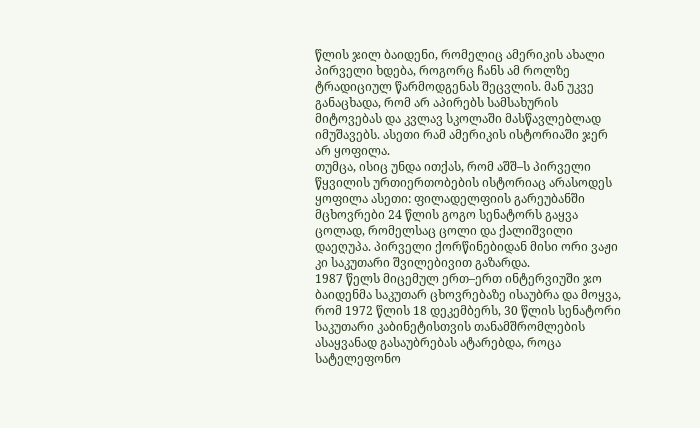წლის ჯილ ბაიდენი, რომელიც ამერიკის ახალი პირველი ხდება, როგორც ჩანს ამ როლზე ტრადიციულ წარმოდგენას შეცვლის. მან უკვე განაცხადა, რომ არ აპირებს სამსახურის მიტოვებას და კვლავ სკოლაში მასწავლებლად იმუშავებს. ასეთი რამ ამერიკის ისტორიაში ჯერ არ ყოფილა.
თუმცა, ისიც უნდა ითქას, რომ აშშ–ს პირველი წყვილის ურთიერთობების ისტორიაც არასოდეს ყოფილა ასეთი: ფილადელფიის გარეუბანში მცხოვრები 24 წლის გოგო სენატორს გაყვა ცოლად, რომელსაც ცოლი და ქალიშვილი დაეღუპა. პირველი ქორწინებიდან მისი ორი ვაჟი კი საკუთარი შვილებივით გაზარდა.
1987 წელს მიცემულ ერთ–ერთ ინტერვიუში ჯო ბაიდენმა საკუთარ ცხოვრებაზე ისაუბრა და მოყვა, რომ 1972 წლის 18 დეკემბერს, 30 წლის სენატორი საკუთარი კაბინეტისთვის თანამშრომლების ასაყვანად გასაუბრებას ატარებდა, როცა სატელეფონო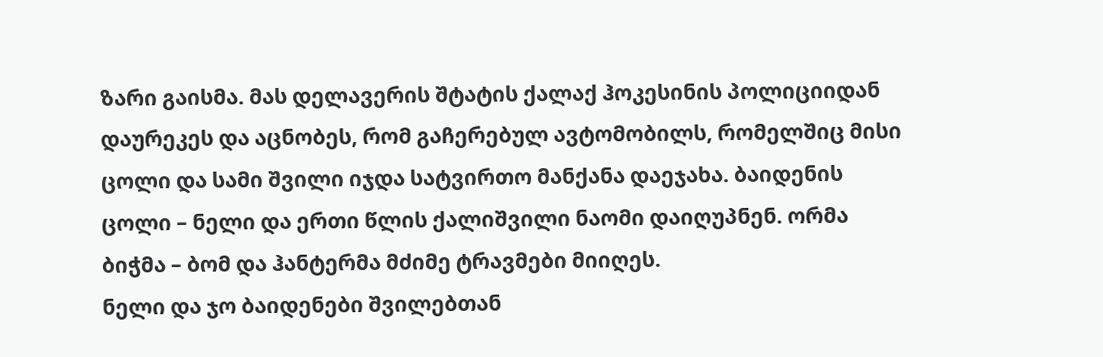ზარი გაისმა. მას დელავერის შტატის ქალაქ ჰოკესინის პოლიციიდან დაურეკეს და აცნობეს, რომ გაჩერებულ ავტომობილს, რომელშიც მისი ცოლი და სამი შვილი იჯდა სატვირთო მანქანა დაეჯახა. ბაიდენის ცოლი – ნელი და ერთი წლის ქალიშვილი ნაომი დაიღუპნენ. ორმა ბიჭმა – ბომ და ჰანტერმა მძიმე ტრავმები მიიღეს.
ნელი და ჯო ბაიდენები შვილებთან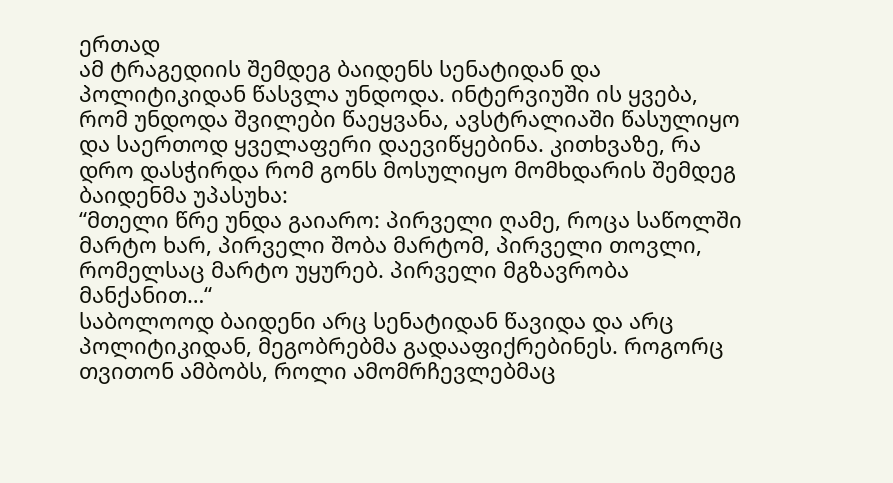ერთად
ამ ტრაგედიის შემდეგ ბაიდენს სენატიდან და პოლიტიკიდან წასვლა უნდოდა. ინტერვიუში ის ყვება, რომ უნდოდა შვილები წაეყვანა, ავსტრალიაში წასულიყო და საერთოდ ყველაფერი დაევიწყებინა. კითხვაზე, რა დრო დასჭირდა რომ გონს მოსულიყო მომხდარის შემდეგ ბაიდენმა უპასუხა:
“მთელი წრე უნდა გაიარო: პირველი ღამე, როცა საწოლში მარტო ხარ, პირველი შობა მარტომ, პირველი თოვლი, რომელსაც მარტო უყურებ. პირველი მგზავრობა მანქანით…“
საბოლოოდ ბაიდენი არც სენატიდან წავიდა და არც პოლიტიკიდან, მეგობრებმა გადააფიქრებინეს. როგორც თვითონ ამბობს, როლი ამომრჩევლებმაც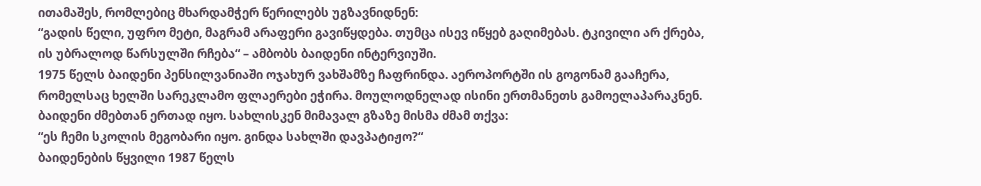ითამაშეს, რომლებიც მხარდამჭერ წერილებს უგზავნიდნენ:
“გადის წელი, უფრო მეტი, მაგრამ არაფერი გავიწყდება. თუმცა ისევ იწყებ გაღიმებას. ტკივილი არ ქრება, ის უბრალოდ წარსულში რჩება“ – ამბობს ბაიდენი ინტერვიუში.
1975 წელს ბაიდენი პენსილვანიაში ოჯახურ ვახშამზე ჩაფრინდა. აეროპორტში ის გოგონამ გააჩერა, რომელსაც ხელში სარეკლამო ფლაერები ეჭირა. მოულოდნელად ისინი ერთმანეთს გამოელაპარაკნენ. ბაიდენი ძმებთან ერთად იყო. სახლისკენ მიმავალ გზაზე მისმა ძმამ თქვა:
“ეს ჩემი სკოლის მეგობარი იყო. გინდა სახლში დავპატიჟო?“
ბაიდენების წყვილი 1987 წელს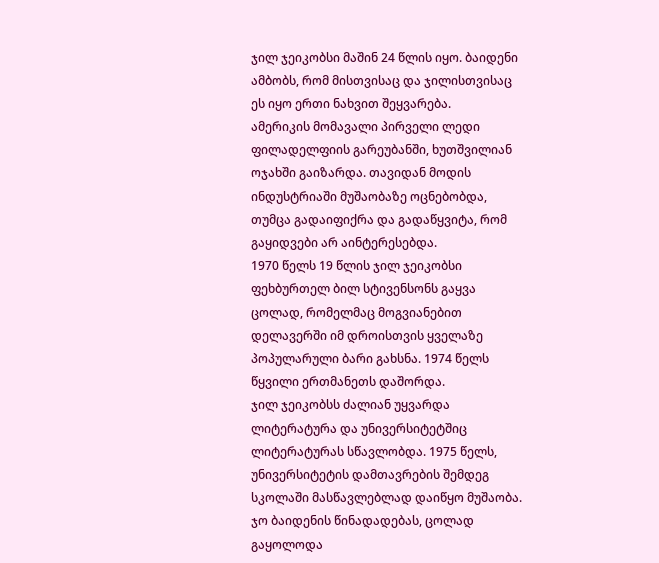ჯილ ჯეიკობსი მაშინ 24 წლის იყო. ბაიდენი ამბობს, რომ მისთვისაც და ჯილისთვისაც ეს იყო ერთი ნახვით შეყვარება.
ამერიკის მომავალი პირველი ლედი ფილადელფიის გარეუბანში, ხუთშვილიან ოჯახში გაიზარდა. თავიდან მოდის ინდუსტრიაში მუშაობაზე ოცნებობდა, თუმცა გადაიფიქრა და გადაწყვიტა, რომ გაყიდვები არ აინტერესებდა.
1970 წელს 19 წლის ჯილ ჯეიკობსი ფეხბურთელ ბილ სტივენსონს გაყვა ცოლად, რომელმაც მოგვიანებით დელავერში იმ დროისთვის ყველაზე პოპულარული ბარი გახსნა. 1974 წელს წყვილი ერთმანეთს დაშორდა.
ჯილ ჯეიკობსს ძალიან უყვარდა ლიტერატურა და უნივერსიტეტშიც ლიტერატურას სწავლობდა. 1975 წელს, უნივერსიტეტის დამთავრების შემდეგ სკოლაში მასწავლებლად დაიწყო მუშაობა.
ჯო ბაიდენის წინადადებას, ცოლად გაყოლოდა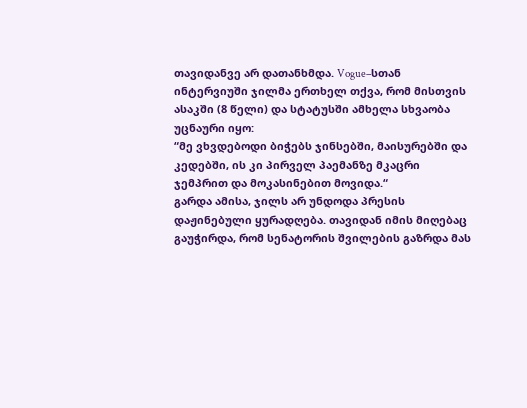თავიდანვე არ დათანხმდა. Vogue–სთან ინტერვიუში ჯილმა ერთხელ თქვა, რომ მისთვის ასაკში (8 წელი) და სტატუსში ამხელა სხვაობა უცნაური იყო:
“მე ვხვდებოდი ბიჭებს ჯინსებში, მაისურებში და კედებში, ის კი პირველ პაემანზე მკაცრი ჯემპრით და მოკასინებით მოვიდა.“
გარდა ამისა, ჯილს არ უნდოდა პრესის დაჟინებული ყურადღება. თავიდან იმის მიღებაც გაუჭირდა, რომ სენატორის შვილების გაზრდა მას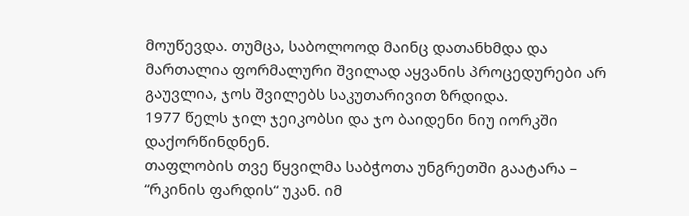მოუწევდა. თუმცა, საბოლოოდ მაინც დათანხმდა და მართალია ფორმალური შვილად აყვანის პროცედურები არ გაუვლია, ჯოს შვილებს საკუთარივით ზრდიდა.
1977 წელს ჯილ ჯეიკობსი და ჯო ბაიდენი ნიუ იორკში დაქორწინდნენ.
თაფლობის თვე წყვილმა საბჭოთა უნგრეთში გაატარა – “რკინის ფარდის“ უკან. იმ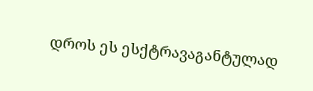დროს ეს ესქტრავაგანტულად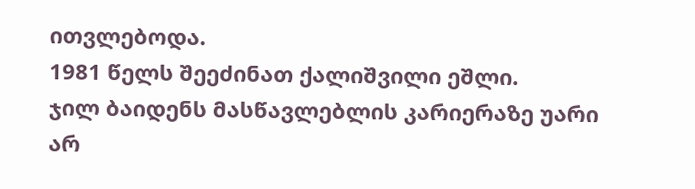ითვლებოდა.
1981 წელს შეეძინათ ქალიშვილი ეშლი.
ჯილ ბაიდენს მასწავლებლის კარიერაზე უარი არ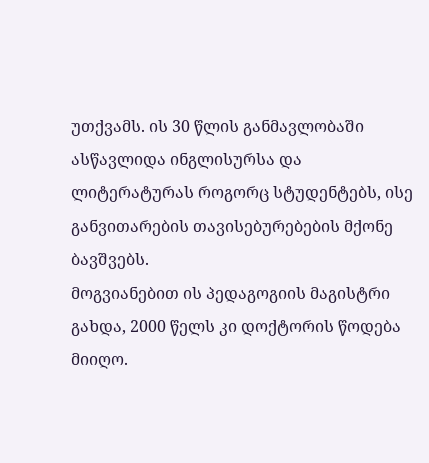უთქვამს. ის 30 წლის განმავლობაში ასწავლიდა ინგლისურსა და ლიტერატურას როგორც სტუდენტებს, ისე განვითარების თავისებურებების მქონე ბავშვებს.
მოგვიანებით ის პედაგოგიის მაგისტრი გახდა, 2000 წელს კი დოქტორის წოდება მიიღო.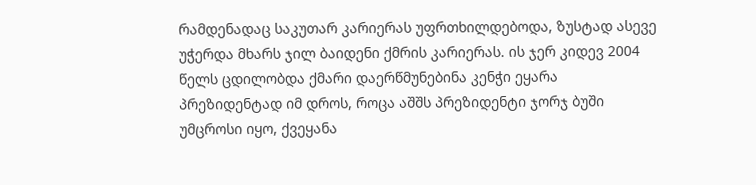რამდენადაც საკუთარ კარიერას უფრთხილდებოდა, ზუსტად ასევე უჭერდა მხარს ჯილ ბაიდენი ქმრის კარიერას. ის ჯერ კიდევ 2004 წელს ცდილობდა ქმარი დაერწმუნებინა კენჭი ეყარა პრეზიდენტად იმ დროს, როცა აშშს პრეზიდენტი ჯორჯ ბუში უმცროსი იყო, ქვეყანა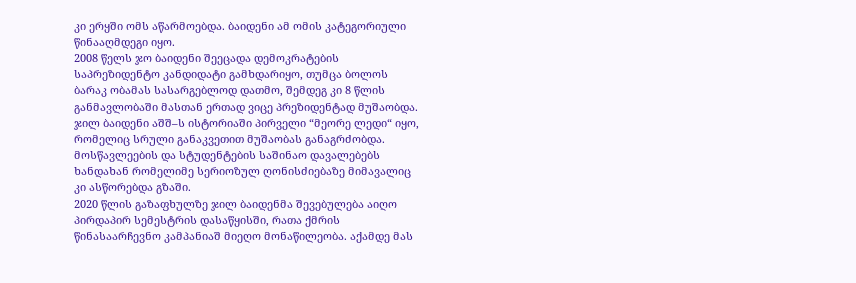კი ერყში ომს აწარმოებდა. ბაიდენი ამ ომის კატეგორიული წინააღმდეგი იყო.
2008 წელს ჯო ბაიდენი შეეცადა დემოკრატების საპრეზიდენტო კანდიდატი გამხდარიყო, თუმცა ბოლოს ბარაკ ობამას სასარგებლოდ დათმო, შემდეგ კი 8 წლის განმავლობაში მასთან ერთად ვიცე პრეზიდენტად მუშაობდა.
ჯილ ბაიდენი აშშ–ს ისტორიაში პირველი “მეორე ლედი“ იყო, რომელიც სრული განაკვეთით მუშაობას განაგრძობდა. მოსწავლეების და სტუდენტების საშინაო დავალებებს ხანდახან რომელიმე სერიოზულ ღონისძიებაზე მიმავალიც კი ასწორებდა გზაში.
2020 წლის გაზაფხულზე ჯილ ბაიდენმა შევებულება აიღო პირდაპირ სემესტრის დასაწყისში, რათა ქმრის წინასაარჩევნო კამპანიაშ მიეღო მონაწილეობა. აქამდე მას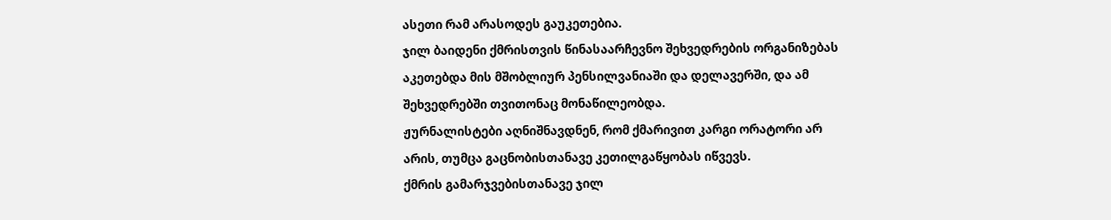ასეთი რამ არასოდეს გაუკეთებია.
ჯილ ბაიდენი ქმრისთვის წინასაარჩევნო შეხვედრების ორგანიზებას აკეთებდა მის მშობლიურ პენსილვანიაში და დელავერში, და ამ შეხვედრებში თვითონაც მონაწილეობდა.
ჟურნალისტები აღნიშნავდნენ, რომ ქმარივით კარგი ორატორი არ არის, თუმცა გაცნობისთანავე კეთილგაწყობას იწვევს.
ქმრის გამარჯვებისთანავე ჯილ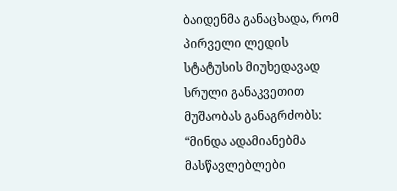ბაიდენმა განაცხადა, რომ პირველი ლედის სტატუსის მიუხედავად სრული განაკვეთით მუშაობას განაგრძობს:
“მინდა ადამიანებმა მასწავლებლები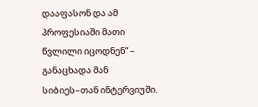დააფასონ და ამ პროფესიაში მათი წვლილი იცოდნენ“ – განაცხადა მან სიბიეს–თან ინტერვიუში.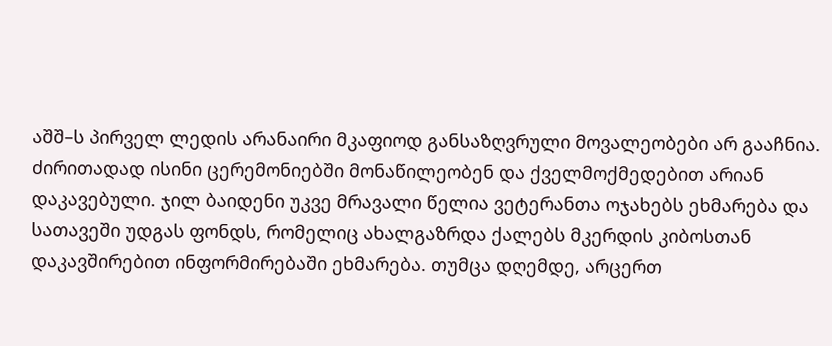აშშ–ს პირველ ლედის არანაირი მკაფიოდ განსაზღვრული მოვალეობები არ გააჩნია. ძირითადად ისინი ცერემონიებში მონაწილეობენ და ქველმოქმედებით არიან დაკავებული. ჯილ ბაიდენი უკვე მრავალი წელია ვეტერანთა ოჯახებს ეხმარება და სათავეში უდგას ფონდს, რომელიც ახალგაზრდა ქალებს მკერდის კიბოსთან დაკავშირებით ინფორმირებაში ეხმარება. თუმცა დღემდე, არცერთ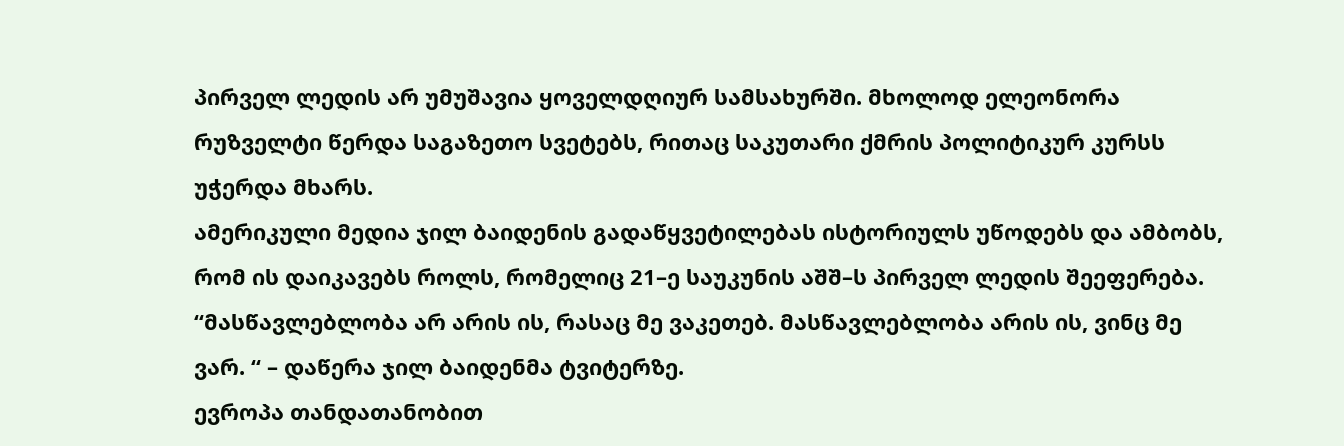პირველ ლედის არ უმუშავია ყოველდღიურ სამსახურში. მხოლოდ ელეონორა რუზველტი წერდა საგაზეთო სვეტებს, რითაც საკუთარი ქმრის პოლიტიკურ კურსს უჭერდა მხარს.
ამერიკული მედია ჯილ ბაიდენის გადაწყვეტილებას ისტორიულს უწოდებს და ამბობს, რომ ის დაიკავებს როლს, რომელიც 21–ე საუკუნის აშშ–ს პირველ ლედის შეეფერება.
“მასწავლებლობა არ არის ის, რასაც მე ვაკეთებ. მასწავლებლობა არის ის, ვინც მე ვარ. “ – დაწერა ჯილ ბაიდენმა ტვიტერზე.
ევროპა თანდათანობით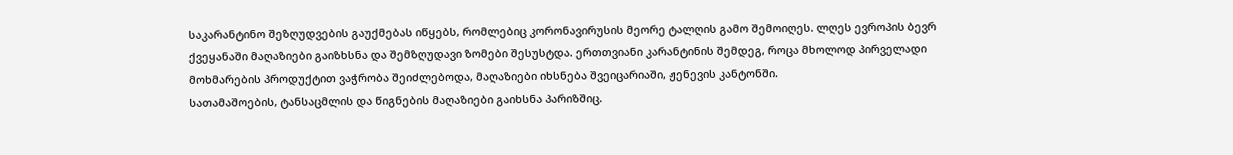საკარანტინო შეზღუდვების გაუქმებას იწყებს, რომლებიც კორონავირუსის მეორე ტალღის გამო შემოიღეს. ლღეს ევროპის ბევრ ქვეყანაში მაღაზიები გაიზხსნა და შემზღუდავი ზომები შესუსტდა. ერთთვიანი კარანტინის შემდეგ, როცა მხოლოდ პირველადი მოხმარების პროდუქტით ვაჭრობა შეიძლებოდა, მაღაზიები იხსნება შვეიცარიაში, ჟენევის კანტონში.
სათამაშოების, ტანსაცმლის და წიგნების მაღაზიები გაიხსნა პარიზშიც.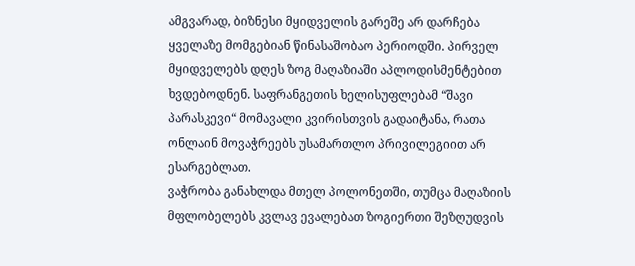ამგვარად, ბიზნესი მყიდველის გარეშე არ დარჩება ყველაზე მომგებიან წინასაშობაო პერიოდში. პირველ მყიდველებს დღეს ზოგ მაღაზიაში აპლოდისმენტებით ხვდებოდნენ. საფრანგეთის ხელისუფლებამ “შავი პარასკევი“ მომავალი კვირისთვის გადაიტანა, რათა ონლაინ მოვაჭრეებს უსამართლო პრივილეგიით არ ესარგებლათ.
ვაჭრობა განახლდა მთელ პოლონეთში, თუმცა მაღაზიის მფლობელებს კვლავ ევალებათ ზოგიერთი შეზღუდვის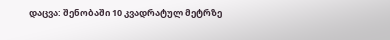დაცვა: შენობაში 10 კვადრატულ მეტრზე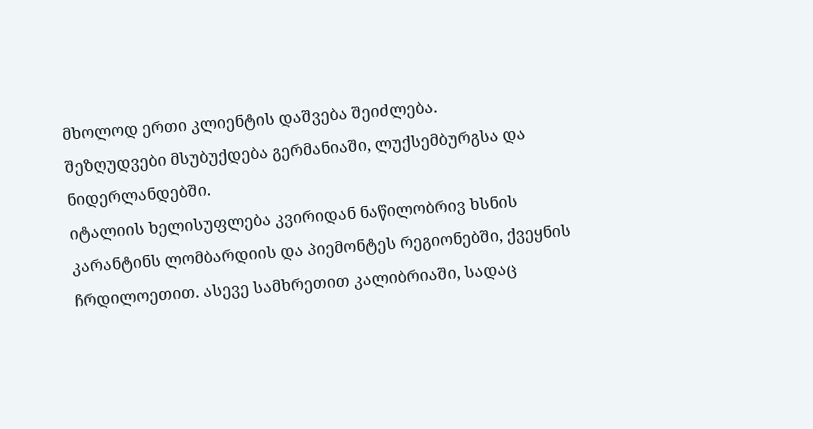მხოლოდ ერთი კლიენტის დაშვება შეიძლება.
შეზღუდვები მსუბუქდება გერმანიაში, ლუქსემბურგსა და ნიდერლანდებში.
იტალიის ხელისუფლება კვირიდან ნაწილობრივ ხსნის კარანტინს ლომბარდიის და პიემონტეს რეგიონებში, ქვეყნის ჩრდილოეთით. ასევე სამხრეთით კალიბრიაში, სადაც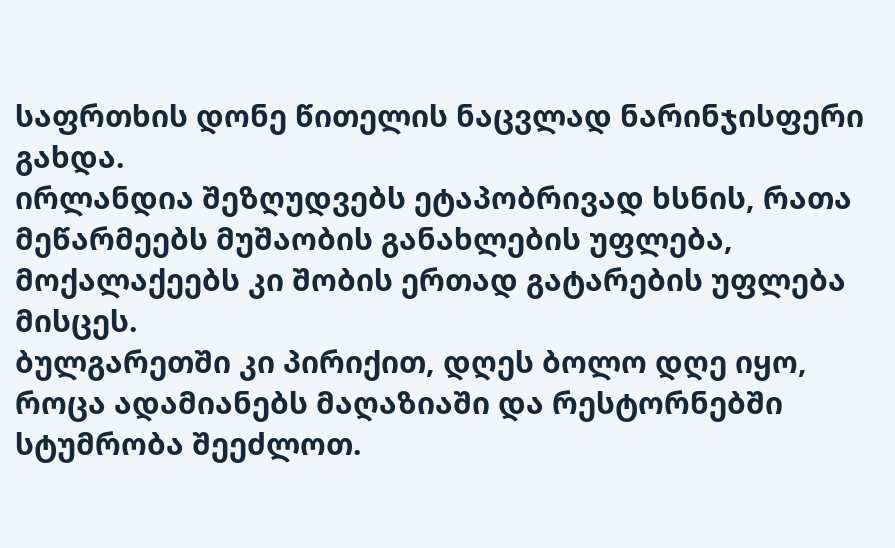საფრთხის დონე წითელის ნაცვლად ნარინჯისფერი გახდა.
ირლანდია შეზღუდვებს ეტაპობრივად ხსნის, რათა მეწარმეებს მუშაობის განახლების უფლება, მოქალაქეებს კი შობის ერთად გატარების უფლება მისცეს.
ბულგარეთში კი პირიქით, დღეს ბოლო დღე იყო, როცა ადამიანებს მაღაზიაში და რესტორნებში სტუმრობა შეეძლოთ.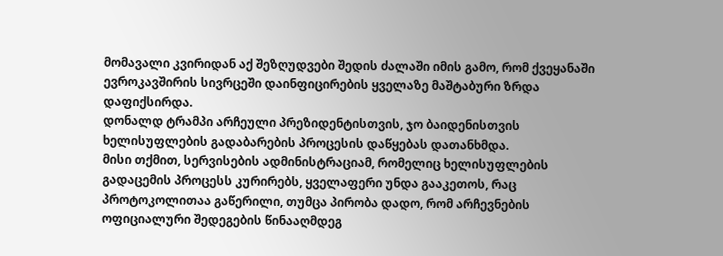მომავალი კვირიდან აქ შეზღუდვები შედის ძალაში იმის გამო, რომ ქვეყანაში ევროკავშირის სივრცეში დაინფიცირების ყველაზე მაშტაბური ზრდა დაფიქსირდა.
დონალდ ტრამპი არჩეული პრეზიდენტისთვის, ჯო ბაიდენისთვის ხელისუფლების გადაბარების პროცესის დაწყებას დათანხმდა.
მისი თქმით, სერვისების ადმინისტრაციამ, რომელიც ხელისუფლების გადაცემის პროცესს კურირებს, ყველაფერი უნდა გააკეთოს, რაც პროტოკოლითაა გაწერილი, თუმცა პირობა დადო, რომ არჩევნების ოფიციალური შედეგების წინააღმდეგ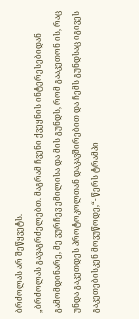ბრძოლას არ შეწყვეტს.
„ბრძოლას გავაგრძელებთ. მაგრამ ჩვენი ქვეყნის ინტერესებიდან გამომდინარე, მე ვურჩევ ემილისა და მის გუნდს, რომ გააკეთონ ის, რაც უნდა გაკეთდეს პროტოკოლთან დაკავშირებით და ჩემს გუნდსაც იგივეს გაკეთებისკენ მოვუწოდე,“- წერს ტრამპი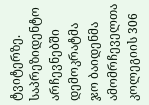ტვიტერზე.
საპრეზიდენტო არჩევნებში დემოკრატმა ჯო ბაიდენმა ამომრჩეველთა კოლეგიის 306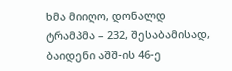ხმა მიიღო, დონალდ ტრამპმა – 232, შესაბამისად, ბაიდენი აშშ-ის 46-ე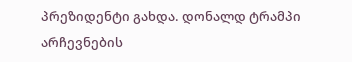პრეზიდენტი გახდა. დონალდ ტრამპი არჩევნების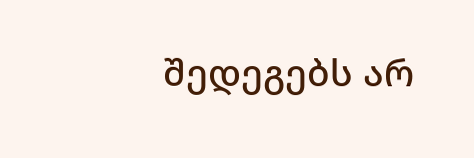შედეგებს არ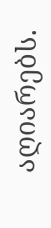აღიარებს.